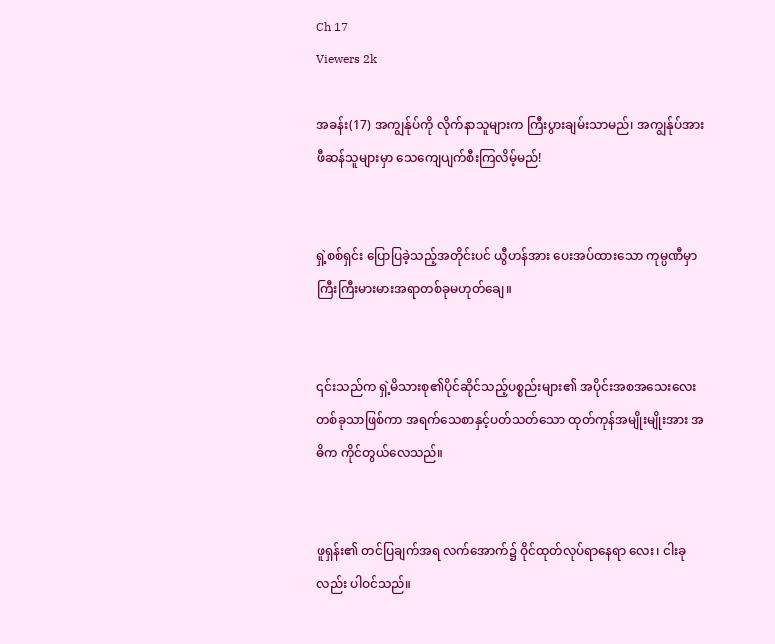Ch 17
Viewers 2k

အခန်း(17) အကျွန်ုပ်ကို လိုက်နာသူများက ကြီးပွားချမ်းသာမည်၊ အကျွန်ုပ်အား ဖီဆန်သူများမှာ သေကျေပျက်စီးကြလိမ့်မည်!


ရှဲ့စစ်ရှင်း ပြောပြခဲ့သည့်အတိုင်းပင် ယွီဟန်အား ပေးအပ်ထားသော ကုမ္ပဏီမှာ ကြီးကြီးမားမားအရာတစ်ခုမဟုတ်ချေ။


၎င်းသည်က ရှဲ့မိသားစု၏ပိုင်ဆိုင်သည့်ပစ္စည်းများ၏ အပိုင်းအစအသေးလေးတစ်ခုသာဖြစ်ကာ အရက်သေစာနှင့်ပတ်သတ်သော ထုတ်ကုန်အမျိုးမျိုးအား အဓိက ကိုင်တွယ်လေသည်။


ဖူရှန်း၏ တင်ပြချက်အရ လက်အောက်၌ ဝိုင်ထုတ်လုပ်ရာနေရာ လေး၊ ငါးခုလည်း ပါဝင်သည်။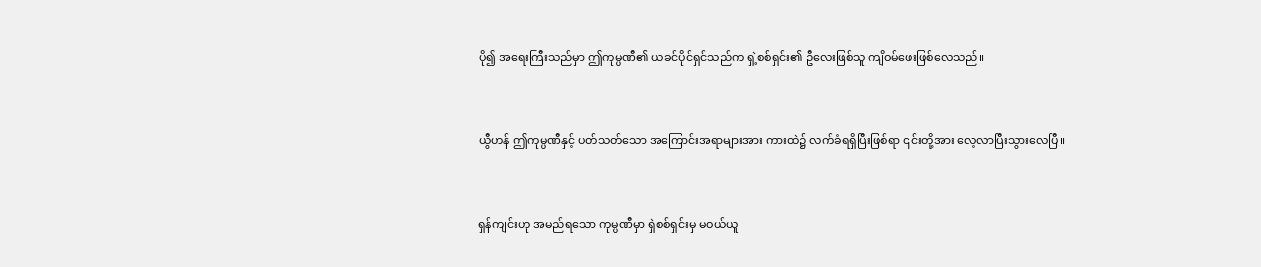ပို၍ အရေးကြီးသည်မှာ ဤကုမ္ပဏီ၏ ယခင်ပိုင်ရှင်သည်က ရှဲ့စစ်ရှင်း၏ ဦလေးဖြစ်သူ ကျိဝမ်ဖေးဖြစ်လေသည်။


ယွီဟန် ဤကုမ္ပဏီနှင့် ပတ်သတ်သော အကြောင်းအရာများအား ကားထဲ၌ လက်ခံရရှိပြီးဖြစ်ရာ ၎င်းတို့အား လေ့လာပြီးသွားလေပြီ။


ရှန်ကျင်းဟု အမည်ရသော ကုမ္ပဏီမှာ ရှဲစစ်ရှင်းမှ မဝယ်ယူ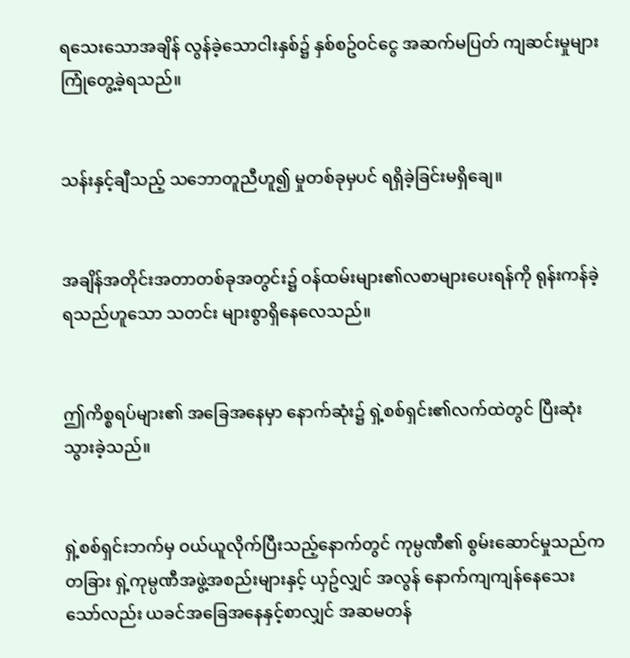ရ‌သေးသောအချိန် လွန်ခဲ့သောငါးနှစ်၌ နှစ်စဥ်ဝင်ငွေ အဆက်မပြတ် ကျဆင်းမှုများ ကြုံတွေ့ခဲ့ရသည်။


သန်းနှင့်ချီသည့် သဘောတူညီဟူ၍ မှုတစ်ခုမှပင် ရရှိခဲ့ခြင်းမရှိချေ။


အချိန်အတိုင်းအတာတစ်ခုအတွင်း၌ ဝန်ထမ်းများ၏လစာများ‌ပေးရန်ကို ရုန်းကန်ခဲ့ရသည်ဟူသော သတင်း များစွာရှိနေလေသည်။


ဤကိစ္စရပ်များ၏ အခြေအနေမှာ နောက်ဆုံး၌ ရှဲ့စစ်ရှင်း၏လက်ထဲတွင် ပြီးဆုံးသွားခဲ့သည်။


ရှဲ့စစ်ရှင်းဘက်မှ ဝယ်ယူလိုက်ပြီးသည့်နောက်တွင် ကုမ္ပဏီ၏ စွမ်းဆောင်မှုသည်က တခြား ရှဲ့ကုမ္ပဏီအဖွဲ့အစည်းများနှင့် ယှဥ်လျှင် အလွန် နောက်ကျကျန်နေသေးသော်လည်း ယခင်အခြေအနေနှင့်စာလျှင် အဆမတန်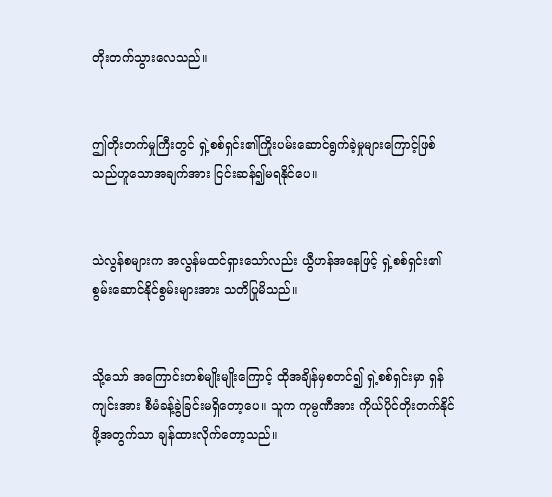တိုးတက်သွားလေသည်။


ဤတိုးတက်မှုကြီးတွင် ရှဲ့စစ်ရှင်း၏ကြိုးပမ်းဆောင်ရွက်ခဲ့မှုများကြောင့်ဖြစ်သည်ဟူသောအချက်အား ငြင်းဆန်၍မရနိုင်ပေ။


သဲလွန်စများက အလွန်မထင်ရှားသော်လည်း ယွီဟန်အနေဖြင့် ရှဲ့စစ်ရှင်း၏ စွမ်းဆောင်နိုင်စွမ်းများအား သတိပြုမိသည်။


သို့သော် အကြောင်းတစ်မျိုးမျိုးကြောင့် ထိုအချိန်မှစတင်၍ ရှဲ့စစ်ရှင်းမှာ ရှန်ကျင်းအား စီမံခန့်ခွဲခြင်းမရှိတော့ပေ။ သူက ကုမ္ပဏီအား ကိုယ်ပိုင်တိုးတက်နိုင်ဖို့အတွက်သာ ချန်ထားလိုက်တော့သည်။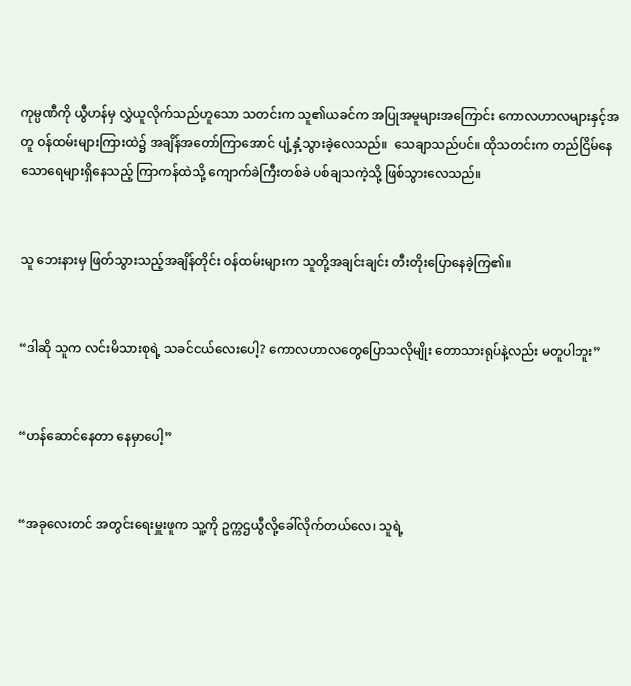ကုမ္ပဏီကို ယွီဟန်မှ လွှဲယူလိုက်သည်ဟူသော သတင်းက သူ၏ယခင်က အပြုအမူများအကြောင်း ကောလဟာလများနှင့်အတူ ဝန်ထမ်းများကြားထဲ၌ အချိန်အတော်ကြာအောင် ပျံ့နှံ့သွားခဲ့လေသည်။  သေချာသည်ပင်။ ထိုသတင်းက တည်ငြိမ်နေသောရေများရှိနေသည့် ကြာကန်ထဲသို့ ကျောက်ခဲကြီးတစ်ခဲ ပစ်ချသကဲ့သို့ ဖြစ်သွားလေသည်။


သူ ဘေးနားမှ ဖြတ်သွားသည့်အချိန်တိုင်း ဝန်ထမ်းများက သူတို့အချင်းချင်း တီးတိုးပြောနေခဲ့ကြ၏။


“ဒါဆို သူက လင်းမိသားစုရဲ့ သခင်ငယ်လေးပေါ့? ကောလဟာလတွေပြောသလိုမျိုး တောသားရုပ်နဲ့လည်း မတူပါဘူး”


“ဟန်ဆောင်နေတာ နေမှာပေါ့”


“အခုလေးတင် အတွင်းရေးမှူးဖူက သူ့ကို ဥက္ကဌယွီလို့ခေါ်လိုက်တယ်လေ၊ သူရဲ့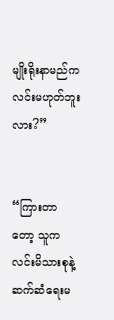မျိုးရိုးနာမည်က လင်းမဟုတ်ဘူးလား?”


“ကြားတာတော့ သူက လင်းမိသားစုနဲ့ ဆက်ဆံရေးမ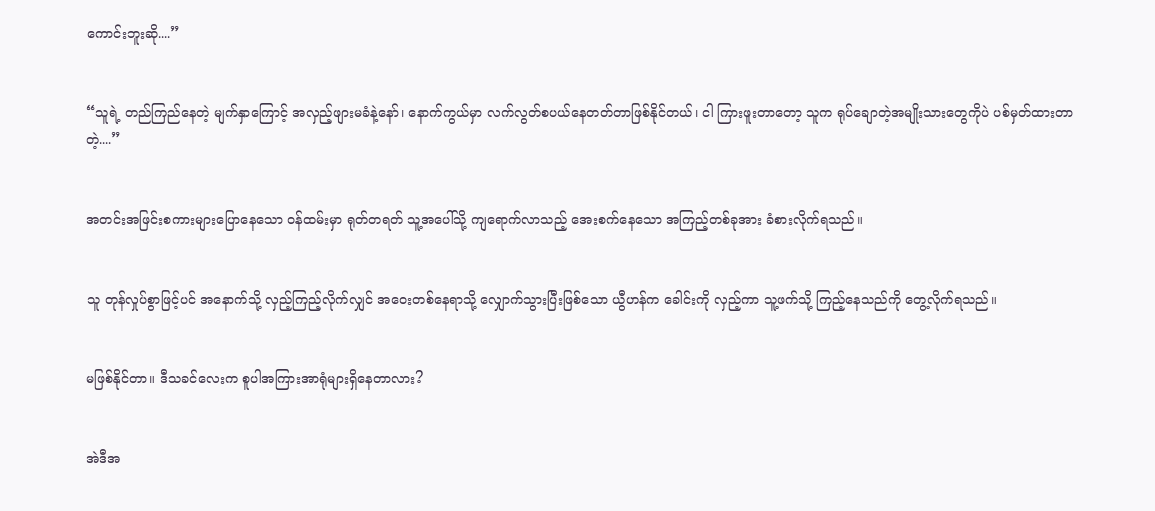ကောင်းဘူးဆို....”


“သူရဲ့ တည်ကြည်နေတဲ့ မျက်နှာကြောင့် အလှည့်ဖျားမခံနဲ့နော်၊ နောက်ကွယ်မှာ လက်လွတ်စပယ်နေတတ်တာဖြစ်နိုင်တယ်၊ ငါ ကြားဖူးတာတော့ သူက ရုပ်ချောတဲ့အမျိုးသားတွေကိုပဲ ပစ်မှတ်ထားတာတဲ့....”


အတင်းအဖြင်းစကားများပြောနေသော ဝန်ထမ်းမှာ ရုတ်တရတ် သူ့အပေါ်သို့ ကျရောက်လာသည့် အေးစက်နေသော အကြည့်တစ်ခုအား ခံစားလိုက်ရသည်။


သူ တုန်လှုပ်စွာဖြင့်ပင် အနောက်သို့ လှည့်ကြည့်လိုက်လျှင် အဝေးတစ်နေရာသို့ လျှောက်သွားပြီးဖြစ်သော ယွီဟန်က ခေါင်းကို လှည့်ကာ သူ့ဖက်သို့ ကြည့်နေသည်ကို တွေ့လိုက်ရသည်။


မဖြစ်နိုင်တာ။ ဒီသခင်လေးက စူပါအကြားအာရုံများရှိနေတာလား?


အဲဒီအ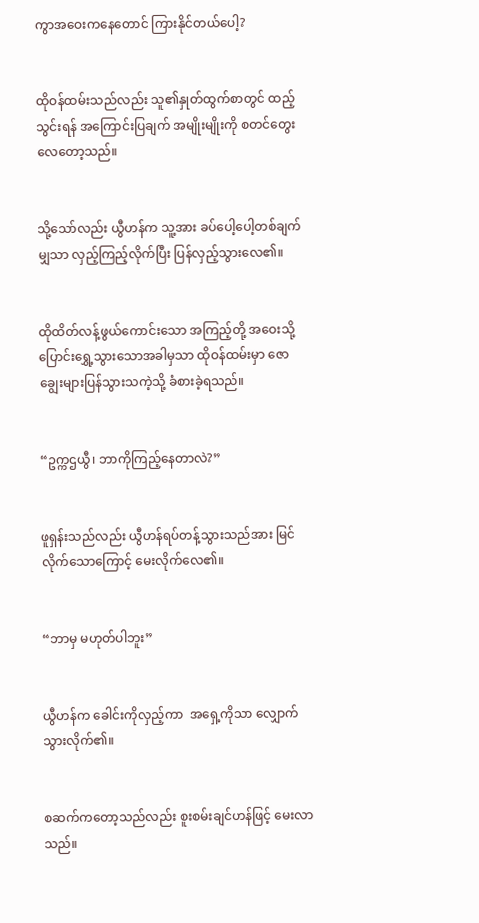ကွာအဝေးကနေတောင် ကြားနိုင်တယ်ပေါ့?


ထိုဝန်ထမ်းသည်လည်း သူ၏နှုတ်ထွက်စာတွင် ထည့်သွင်းရန် အကြောင်းပြချက် အမျိုးမျိုးကို စတင်တွေးလေတော့သည်။


သို့သော်လည်း ယွီဟန်က သူ့အား ခပ်ပေါ့ပေါ့တစ်ချက်မျှသာ လှည့်ကြည့်လိုက်ပြီး ပြန်လှည့်သွားလေ၏။


ထိုထိတ်လန့်ဖွယ်ကောင်းသော အကြည့်တို့ အဝေးသို့ပြောင်းရွှေ့သွားသောအခါမှသာ ထိုဝန်ထမ်းမှာ ဇောချွေးများပြန်သွားသကဲ့သို့ ခံစားခဲ့ရသည်။


“ဥက္ကဌယွီ၊ ဘာကိုကြည့်နေတာလဲ?”


ဖူရှန်းသည်လည်း ယွီဟန်ရပ်တန့်သွားသည်အား မြင်လိုက်သောကြောင့် မေးလိုက်လေ၏။


“ဘာမှ မဟုတ်ပါဘူး”


ယွီဟန်က ခေါင်းကိုလှည့်ကာ  အရှေ့ကိုသာ လျှောက်သွားလိုက်၏။


စဆက်ကတော့သည်လည်း စူးစမ်းချင်ဟန်ဖြင့် မေးလာသည်။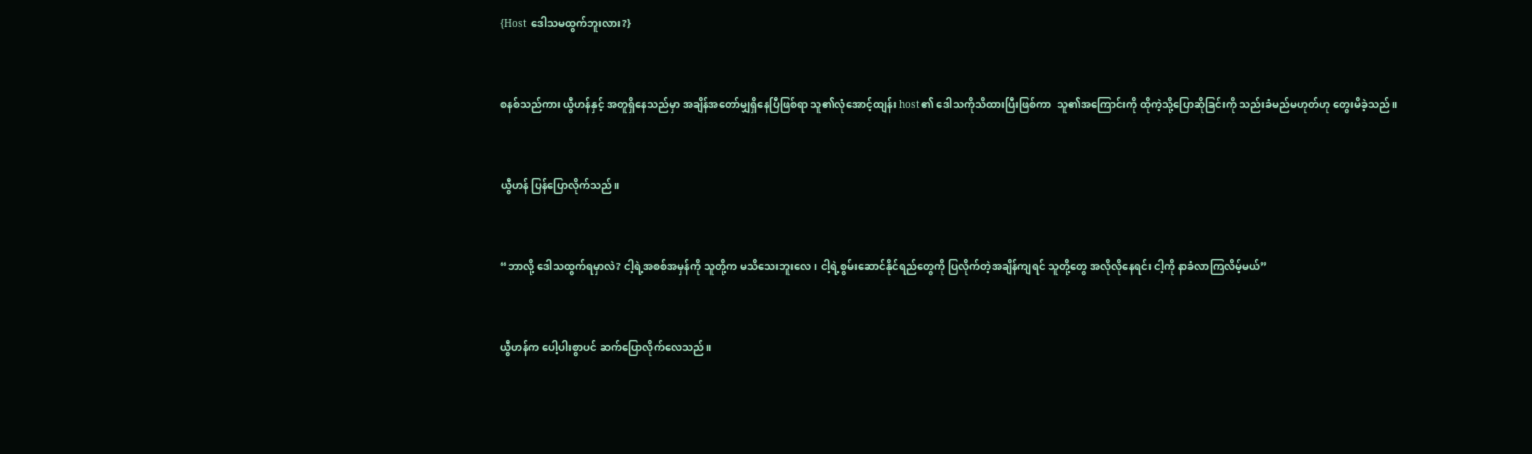{Host ဒေါသမထွက်ဘူးလား?}


စနစ်သည်ကား ယွီဟန်နှင့် အတူရှိနေသည်မှာ အချိန်အတော်မျှရှိနေပြီဖြစ်ရာ သူ၏လုံအောင့်ထျန်း host၏ ဒေါသကိုသိထားပြီးဖြစ်ကာ  သူ၏အကြောင်းကို ထိုကဲ့သို့ပြောဆိုခြင်းကို သည်းခံမည်မဟုတ်ဟု တွေးမိခဲ့သည်။


ယွီဟန် ပြန်ပြောလိုက်သည်။


“ဘာလို့ ဒေါသထွက်ရမှာလဲ? ငါ့ရဲ့အစစ်အမှန်ကို သူတို့က မသိသေးဘူးလေ၊ ငါ့ရဲ့စွမ်းဆောင်နိုင်ရည်တွေကို ပြလိုက်တဲ့အချိန်ကျရင် သူတို့တွေ အလိုလိုနေရင်း ငါ့ကို နာခံလာကြလိမ့်မယ်”


ယွီဟန်က ပေါ့ပါးစွာပင် ဆက်ပြောလိုက်လေသည်။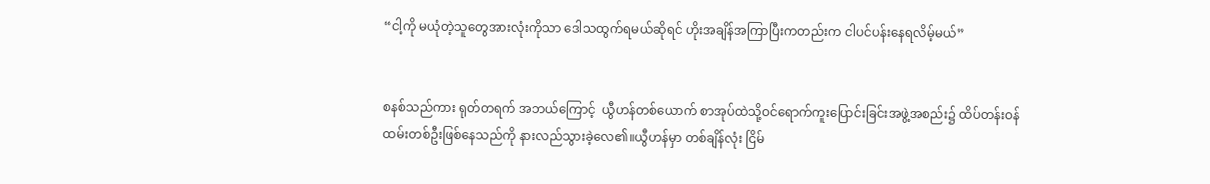“ငါ့ကို မယုံတဲ့သူတွေအားလုံးကိုသာ ဒေါသထွက်ရမယ်ဆိုရင် ဟိုးအချိန်အကြာပြီးကတည်းက ငါပင်ပန်းနေရလိမ့်မယ်”


စနစ်သည်ကား ရုတ်တရက် အဘယ်ကြောင့်  ယွီဟန်တစ်ယောက် စာအုပ်ထဲသို့ဝင်ရောက်ကူးပြောင်းခြင်းအဖွဲ့အစည်း၌ ထိပ်တန်းဝန်ထမ်းတစ်ဦးဖြစ်နေသည်ကို နားလည်သွားခဲ့လေ၏။ယွီဟန်မှာ တစ်ချိန်လုံး ငြိမ်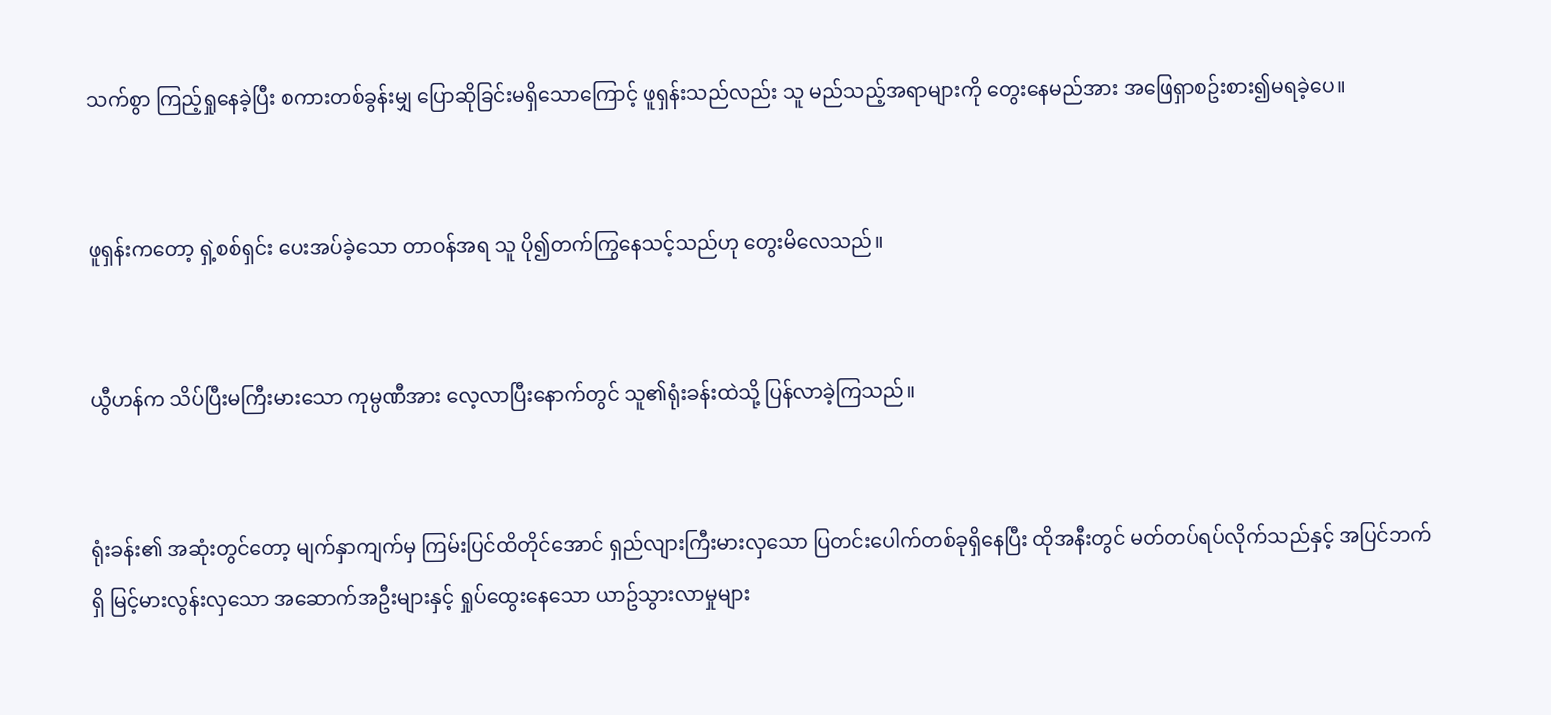သက်စွာ ကြည့်ရှုနေခဲ့ပြီး စကားတစ်ခွန်းမျှ ပြောဆိုခြင်းမရှိသောကြောင့် ဖူရှန်းသည်လည်း သူ မည်သည့်အရာများကို တွေးနေမည်အား အဖြေရှာစဥ်းစား၍မရခဲ့ပေ။


ဖူရှန်းကတော့ ရှဲ့စစ်ရှင်း ပေးအပ်ခဲ့သော တာဝန်အရ သူ ပို၍တက်ကြွနေသင့်သည်ဟု တွေးမိလေသည်။


ယွီဟန်က သိပ်ပြီးမကြီးမားသော ကုမ္ပဏီအား လေ့လာပြီးနောက်တွင် သူ၏ရုံးခန်းထဲသို့ ပြန်လာခဲ့ကြသည်။


ရုံးခန်း၏ အဆုံးတွင်တော့ မျက်နှာကျက်မှ ကြမ်းပြင်ထိတိုင်အောင် ရှည်လျားကြီးမားလှသော ပြတင်းပေါက်တစ်ခုရှိနေပြီး ထိုအနီးတွင် မတ်တပ်ရပ်လိုက်သည်နှင့် အပြင်ဘက်ရှိ မြင့်မားလွန်းလှသော အဆောက်အဦးများနှင့် ရှုပ်ထွေးနေသော ယာဥ်သွားလာမှုများ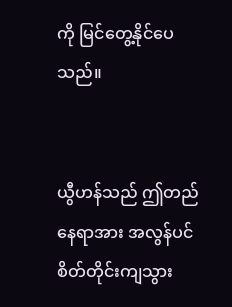ကို မြင်တွေ့နိုင်ပေသည်။


ယွီဟန်သည် ဤတည်နေရာအား အလွန်ပင် စိတ်တိုင်းကျသွား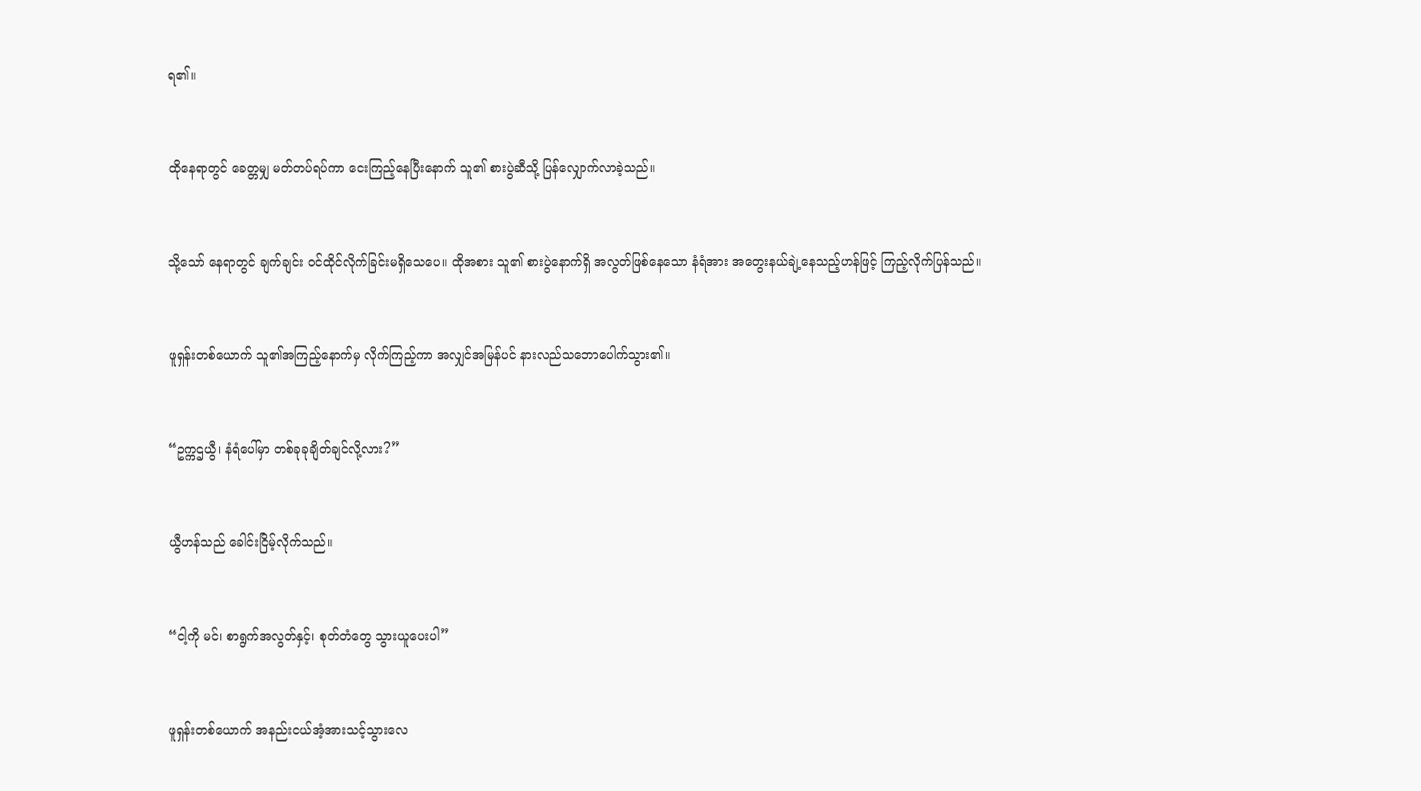ရ၏။


ထိုနေရာတွင် ခေတ္တမျှ မတ်တပ်ရပ်ကာ ငေးကြည့်နေပြီးနောက် သူ၏ စားပွဲဆီသို့ ပြန်လျှောက်လာခဲ့သည်။


သို့သော် နေရာတွင် ချက်ချင်း ဝင်ထိုင်လိုက်ခြင်းမရှိသေပေ။ ထိုအစား သူ၏ စားပွဲနောက်ရှိ အလွတ်ဖြစ်နေသော နံရံအား အတွေးနယ်ချဲ့နေသည့်ဟန်ဖြင့် ကြည့်လိုက်ပြန်သည်။


ဖူရှန်းတစ်ယောက် သူ၏အကြည့်နောက်မှ လိုက်ကြည့်ကာ အလျှင်အမြန်ပင် နားလည်သဘောပေါက်သွား၏။


“ဥက္ကဌယွီ၊ နံရံပေါ်မှာ တစ်ခုခုချိတ်ချင်လို့လား?”


ယွီဟန်သည် ခေါင်းငြိမ့်လိုက်သည်။


“ငါ့ကို မင်၊ စာရွက်အလွတ်နှင့်၊ စုတ်တံတွေ သွားယူပေးပါ”


ဖူရှန်းတစ်ယောက် အနည်းငယ်အံ့အားသင့်သွားလေ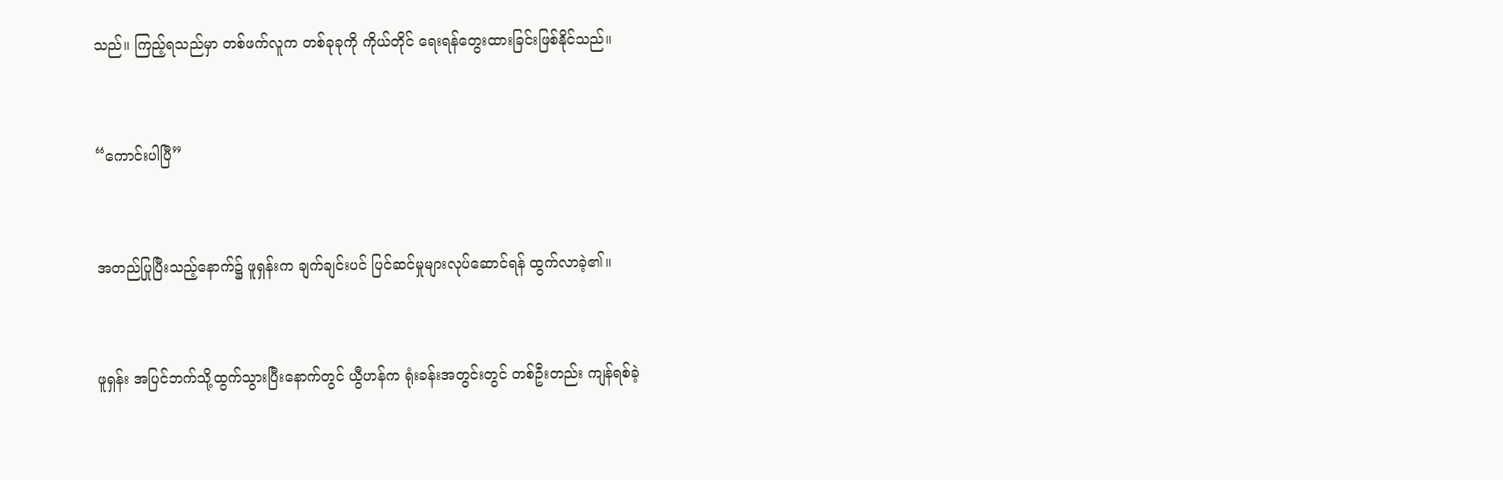သည်။ ကြည့်ရသည်မှာ တစ်ဖက်လူက တစ်ခုခုကို ကိုယ်တိုင် ရေးရန်တွေးထားခြင်းဖြစ်နိုင်သည်။


“ကောင်းပါပြီ”


အတည်ပြုပြီးသည့်နောက်၌ ဖူရှန်းက ချက်ချင်းပင် ပြင်ဆင်မှုများလုပ်ဆောင်ရန် ထွက်လာခဲ့၏။


ဖူရှန်း အပြင်ဘက်သို့ထွက်သွားပြီးနောက်တွင် ယွီဟန်က ရုံးခန်းအတွင်းတွင် တစ်ဦးတည်း ကျန်ရစ်ခဲ့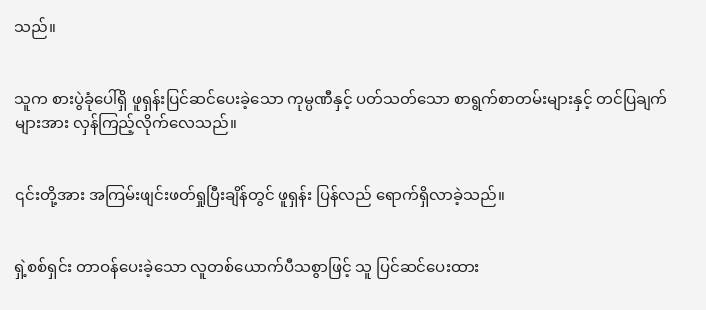သည်။


သူက စားပွဲခုံပေါ်ရှိ ဖူရှန်းပြင်ဆင်ပေးခဲ့သော ကုမ္ပဏီနှင့် ပတ်သတ်သော စာရွက်စာတမ်းများနှင့် တင်ပြချက်များအား လှန်ကြည့်လိုက်လေသည်။


၎င်းတို့အား အကြမ်းဖျင်းဖတ်ရှုပြီးချိန်တွင် ဖူရှန်း ပြန်လည် ရောက်ရှိလာခဲ့သည်။


ရှဲ့စစ်ရှင်း တာဝန်ပေးခဲ့သော လူတစ်ယောက်ပီသစွာဖြင့် သူ ပြင်ဆင်ပေးထား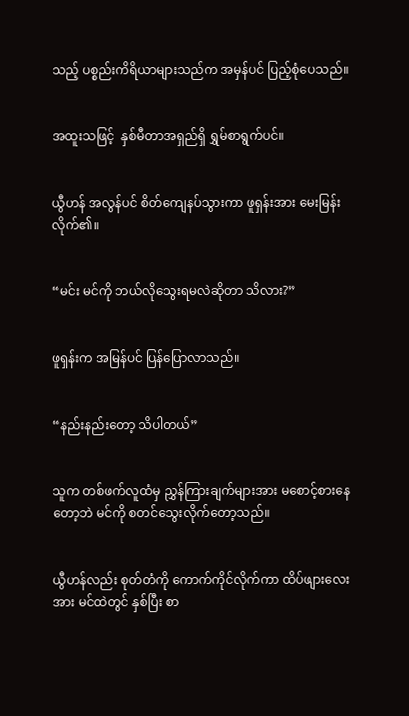သည့် ပစ္စည်းကိရိယာများသည်က အမှန်ပင် ပြည့်စုံပေသည်။


အထူးသဖြင့်  နှစ်မီတာအရှည်ရှိ ရွှမ်စာရွက်ပင်။


ယွီဟန် အလွန်ပင် စိတ်ကျေနပ်သွားကာ ဖူရှန်းအား မေးမြန်းလိုက်၏။


“မင်း မင်ကို ဘယ်လိုသွေးရမလဲဆိုတာ သိလား?”


ဖူရှန်းက အမြန်ပင် ပြန်ပြောလာသည်။


“နည်းနည်းတော့ သိပါတယ်”


သူက တစ်ဖက်လူထံမှ ညွှန်ကြားချက်များအား မစောင့်စားနေတော့ဘဲ မင်ကို စတင်သွေးလိုက်တော့သည်။


ယွီဟန်လည်း စုတ်တံကို ကောက်ကိုင်လိုက်ကာ ထိပ်ဖျားလေးအား မင်ထဲတွင် နှစ်ပြီး စာ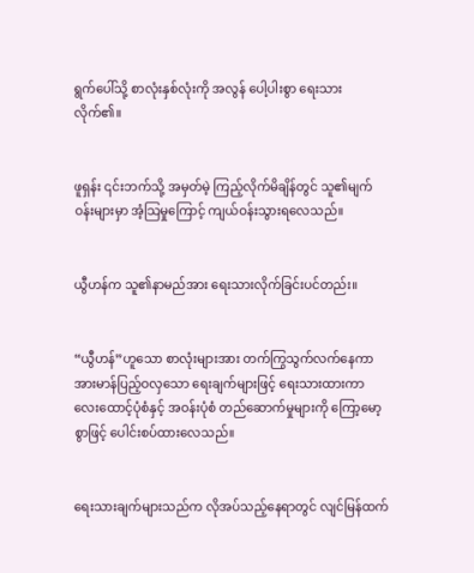ရွက်ပေါ်သို့ စာလုံးနှစ်လုံးကို အလွန် ပေါ့ပါးစွာ ရေးသားလိုက်၏။


ဖူရှန်း ၎င်းဘက်သို့ အမှတ်မဲ့ ကြည့်လိုက်မိချိန်တွင် သူ၏မျက်ဝန်းများမှာ အံ့သြမှုကြောင့် ကျယ်ဝန်းသွားရလေသည်။


ယွီဟန်က သူ၏နာမည်အား ရေးသားလိုက်ခြင်းပင်တည်း။


“ယွီဟန်”ဟူသော စာလုံးများအား တက်ကြွသွက်လက်နေကာ အားမာန်ပြည့်ဝလှသော ရေးချက်များဖြင့် ‌ရေးသားထားကာ လေးထောင့်ပုံစံနှင့် အဝန်းပုံစံ တည်ဆောက်မှုများကို ကြော့မော့စွာဖြင့် ပေါင်းစပ်ထားလေသည်။


ရေးသားချက်များသည်က လိုအပ်သည့်နေရာတွင် လျင်မြန်ထက်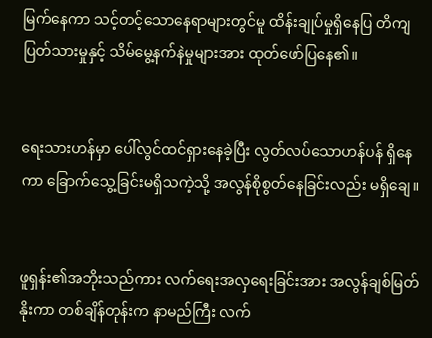မြက်နေကာ သင့်တင့်သောနေရာများတွင်မူ ထိန်းချုပ်မှုရှိနေပြ တိကျပြတ်သားမှုနှင့် သိမ်မွေ့နက်နဲမှုများအား ထုတ်ဖော်ပြနေ၏။


ရေးသားဟန်မှာ ပေါ်လွင်ထင်ရှားနေခဲ့ပြီး လွတ်လပ်သောဟန်ပန် ရှိနေကာ ခြောက်သွေ့ခြင်းမရှိသကဲ့သို့ အလွန်စိုစွတ်နေခြင်းလည်း မရှိချေ။


ဖူရှန်း၏အဘိုးသည်ကား လက်ရေးအလှရေးခြင်းအား အလွန်ချစ်မြတ်နိုးကာ တစ်ချိန်တုန်းက နာမည်ကြီး လက်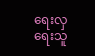ရေးလှရေးသူ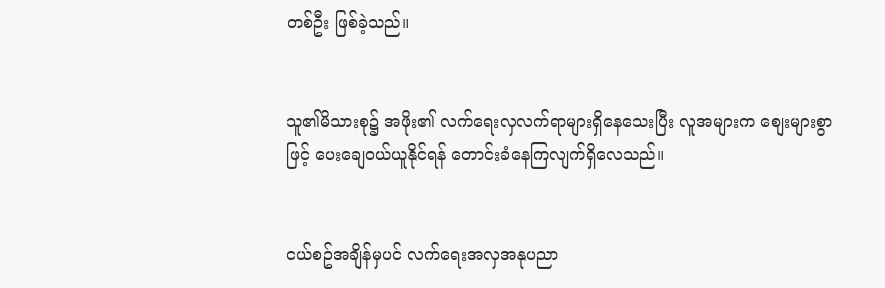တစ်ဦး ဖြစ်ခဲ့သည်။


သူ၏မိသားစု၌ အဖိုး၏ လက်ရေးလှလက်ရာများရှိနေသေးပြီး လူအများက စျေးများစွာဖြင့် ပေးချေဝယ်ယူနိုင်ရန် တောင်းခံနေကြလျက်ရှိလေသည်။


ငယ်စဥ်အချိန်မှပင် လက်ရေးအလှအနုပညာ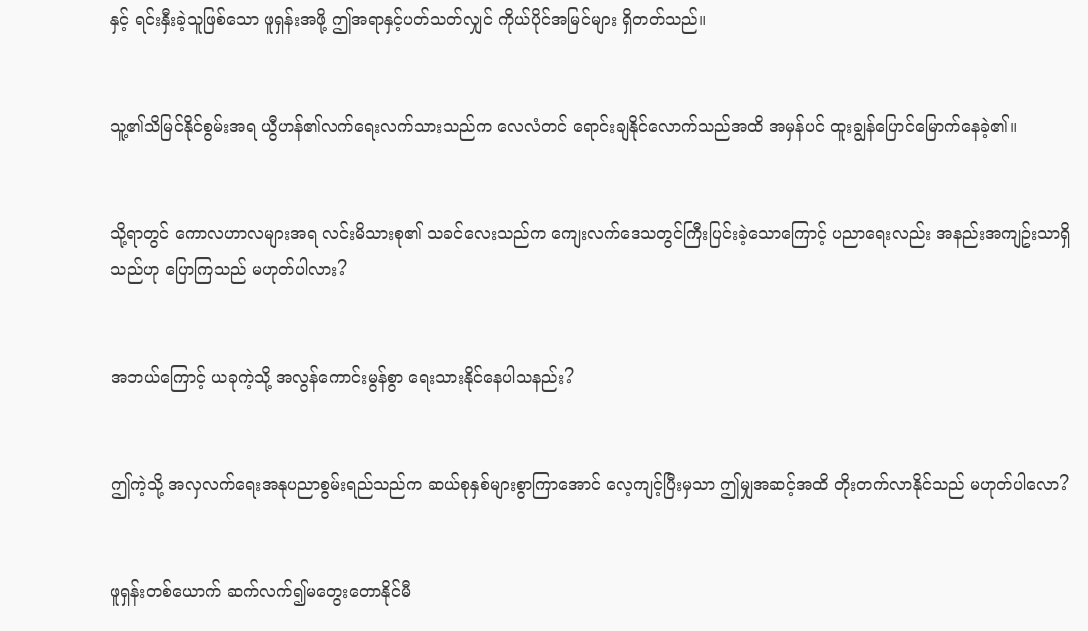နှင့် ရင်းနှီးခဲ့သူဖြစ်သော ဖူရှန်းအဖို့ ဤအရာနှင့်ပတ်သတ်လျှင် ကိုယ်ပိုင်အမြင်များ ရှိတတ်သည်။


သူ့၏သိမြင်နိုင်စွမ်းအရ ယွီဟန်၏လက်ရေးလက်သားသည်က လေလံတင် ရောင်းချနိုင်လောက်သည်အထိ အမှန်ပင် ထူးချွန်ပြောင်မြောက်နေခဲ့၏။


သို့ရာတွင် ကောလဟာလများအရ လင်းမိသားစု၏ သခင်လေးသည်က ကျေးလက်ဒေသတွင်ကြီးပြင်းခဲ့သောကြောင့် ပညာရေးလည်း အနည်းအကျဥ်းသာရှိသည်ဟု ပြောကြသည် မဟုတ်ပါလား?


အဘယ်ကြောင့် ယခုကဲ့သို့ အလွန်ကောင်းမွန်စွာ ရေးသားနိုင်နေပါသနည်း?


ဤကဲ့သို့ အလှလက်ရေးအနုပညာစွမ်းရည်သည်က ဆယ်စုနှစ်များစွာကြာအောင် လေ့ကျင့်ပြီးမှသာ ဤမျှအဆင့်အထိ တိုးတက်လာနိုင်သည် မဟုတ်ပါလော?


ဖူရှန်းတစ်ယောက် ဆက်လက်၍မတွေးတောနိုင်မီ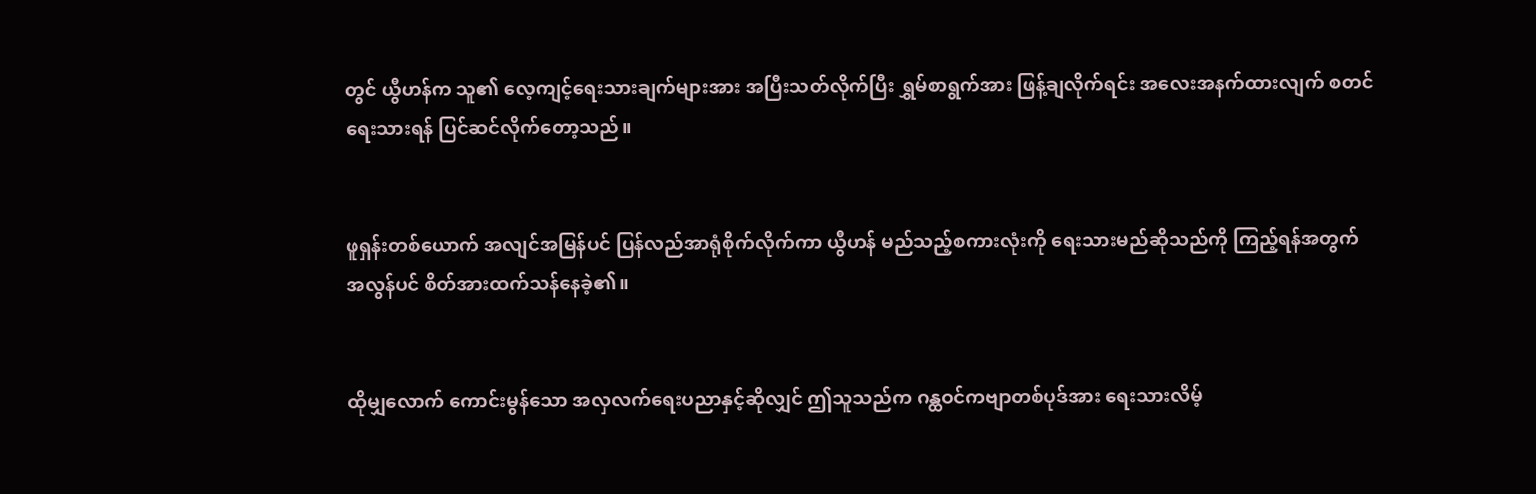တွင် ယွီဟန်က သူ၏ လေ့ကျင့်ရေးသားချက်များအား အပြီးသတ်လိုက်ပြီး ရွှမ်စာရွက်အား ဖြန့်ချလိုက်ရင်း အလေးအနက်ထားလျက် စတင်ရေးသားရန် ပြင်ဆင်လိုက်တော့သည်။


ဖူရှန်းတစ်ယောက် အလျင်အမြန်ပင် ပြန်လည်အာရုံစိုက်လိုက်ကာ ယွီဟန် မည်သည့်စကားလုံးကို ရေးသားမည်ဆိုသည်ကို ကြည့်ရန်အတွက် အလွန်ပင် စိတ်အားထက်သန်နေခဲ့၏။


ထိုမျှလောက် ကောင်းမွန်သော အလှလက်ရေးပညာနှင့်ဆိုလျှင် ဤသူသည်က ဂန္ထဝင်ကဗျာတစ်ပုဒ်အား ရေးသားလိမ့်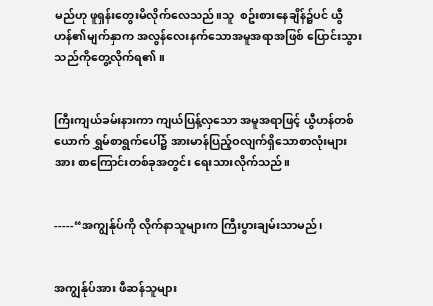မည်ဟု ဖူရှန်းတွေးမိလိုက်လေသည်။သူ  စဥ်းစားနေချိန်၌ပင် ယွီဟန်၏မျက်နှာက အလွန်လေးနက်သောအမူအရာအဖြစ် ပြောင်းသွားသည်ကိုတွေ့လိုက်ရ၏။


ကြီးကျယ်ခမ်းနားကာ ကျယ်ပြန့်လှသော အမူအရာဖြင့် ယွီဟန်တစ်ယောက် ရွှမ်စာရွက်ပေါ်၌ အားမာန်ပြည့်ဝလျက်ရှိသောစာလုံးများအား စာကြောင်းတစ်ခုအတွင်း ရေးသားလိုက်သည်။


-----“အကျွန်ုပ်ကို လိုက်နာသူများက ကြီးပွားချမ်းသာမည်၊


အကျွန်ုပ်အား ဖီဆန်သူများ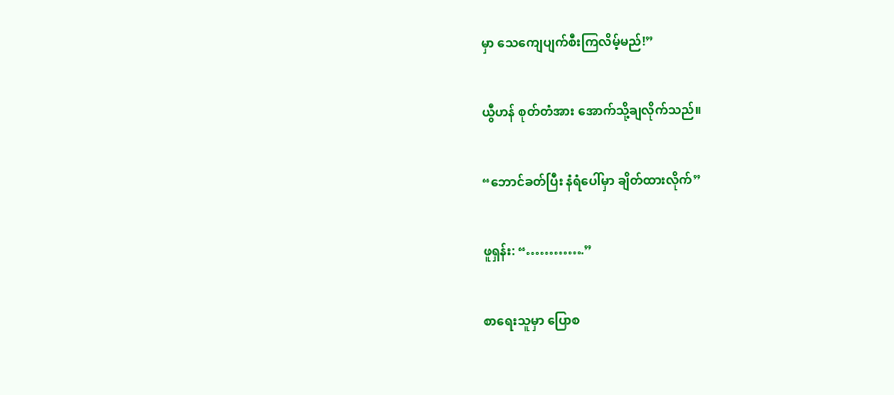မှာ သေကျေပျက်စီးကြလိမ့်မည်!”


ယွီဟန် စုတ်တံအား အောက်သို့ချလိုက်သည်။


“ဘောင်ခတ်ပြီး နံရံပေါ်မှာ ချိတ်ထားလိုက်”


ဖူရှန်း: “………….”


စာရေးသူမှာ ပြောစ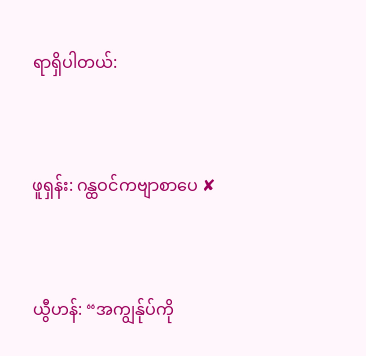ရာရှိပါတယ်:


ဖူရှန်း: ဂန္ထဝင်ကဗျာစာပေ ✘


ယွီဟန်: “အကျွန်ုပ်ကို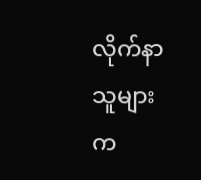လိုက်နာသူများက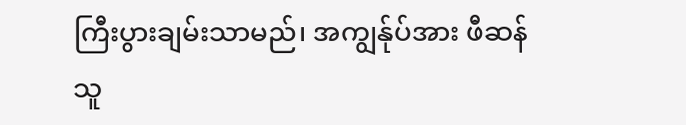ကြီးပွားချမ်းသာမည်၊ အကျွန်ုပ်အား ဖီဆန်သူ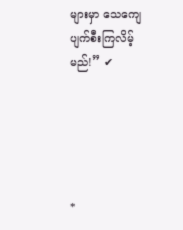များမှာ သေကျေပျက်စီးကြလိမ့်မည်!” ✔





*